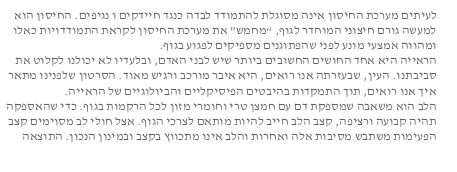לעיתים מערכת החיסון אינה מסוגלת להתמודד לבדה כנגד חיידקים ו נגיפים. החיסון הוא למעשה גורם חיצוני המוחדר לגוף, “מחמש” את מערכת החיסון לקראת התמודדויות כאלו ומהווה אמצעי מונע לפני שהפתוגנים מספיקים לפגוע בגוף.
הראייה היא אחד החושים החשובים ביותר שיש לבני האדם, ובלעדיו לא יכולנו לקלוט את סביבתנו. העין, שבעזרתה אנו רואים, היא איבר מורכב ורגיש מאוד. הסרטון שלפנינו מתאר איך אנו רואים, תוך התמקדות בהיבטים הפיסיקליים והביולוגיים של הראייה.
הלב הוא משאבה שמספקת דם עם חמצן טרי וחומרי מזון לכל הרקמות בגוף. כדי שהאספקה תהיה קבועה ורציפה, קצב הלב חייב להיות מותאם לצרכי הגוף. אצל חולי לב מסוימים קצב הפעימות משתבש מסיבות אלה ואחרות והלב אינו מתכווץ בקצב ובמינון הנכון. התוצאה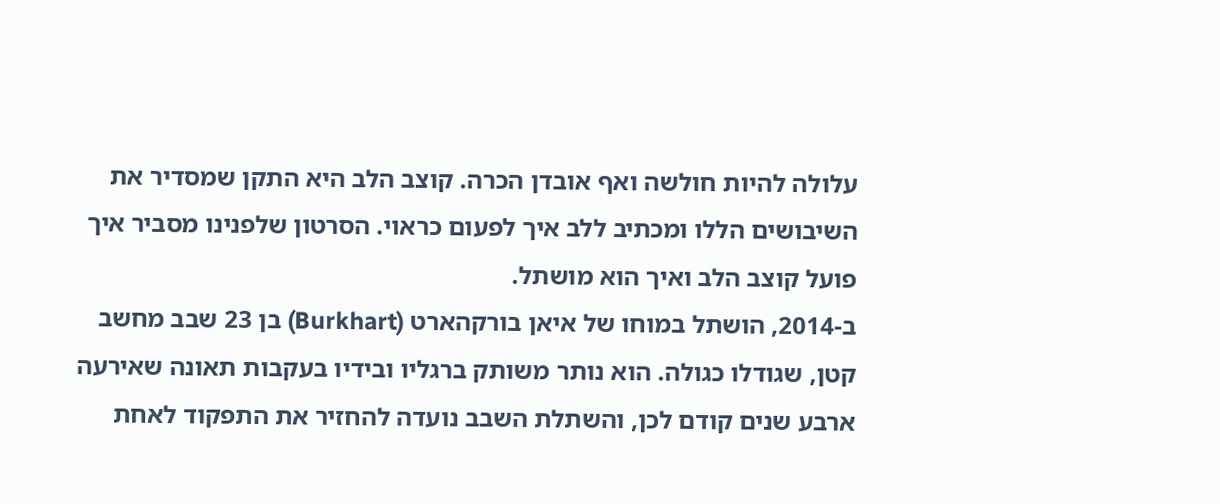עלולה להיות חולשה ואף אובדן הכרה. קוצב הלב היא התקן שמסדיר את השיבושים הללו ומכתיב ללב איך לפעום כראוי. הסרטון שלפנינו מסביר איך פועל קוצב הלב ואיך הוא מושתל.
ב-2014, הושתל במוחו של איאן בורקהארט (Burkhart) בן 23 שבב מחשב קטן, שגודלו כגולה. הוא נותר משותק ברגליו ובידיו בעקבות תאונה שאירעה ארבע שנים קודם לכן, והשתלת השבב נועדה להחזיר את התפקוד לאחת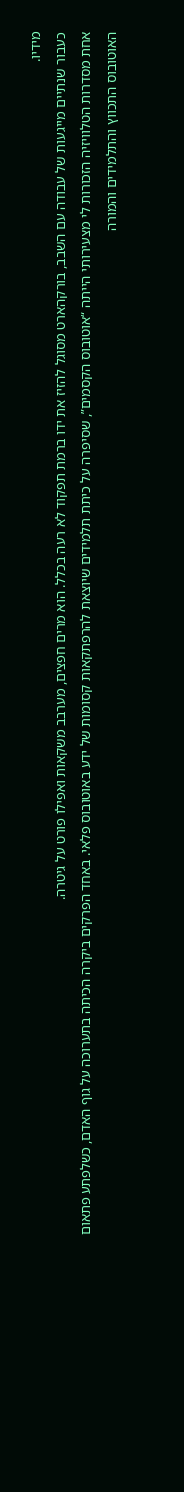מידיו.
כעבור שנתיים מייגעות של עבודה עם השבב, בורקהארט מסוגל להזיז את ידו ברמת תפקוד לא רעה בכלל. הוא מרים חפצים, מערבב משקאות ואפילו פורט על גיטרה.
אחת מסדרות הטלוויזיה הזכורות לי מצעירותי הייתה “אוטובוס הקסמים”, שסיפרה על כיתת תלמידים שיוצאת להרפתקאות קסומות של ידע באוטובוס פלאי. באחד הפרקים ביקרה הכיתה בתערוכה על גוף האדם, כשלפתע פתאום האוטובוס התכווץ והתלמידים והמורה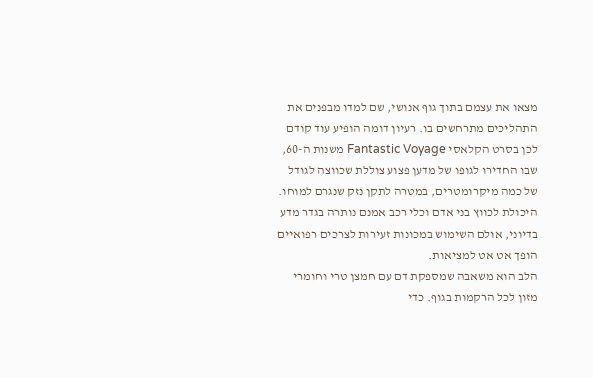מצאו את עצמם בתוך גוף אנושי, שם למדו מבפנים את התהליכים מתרחשים בו. רעיון דומה הופיע עוד קודם לכן בסרט הקלאסי Fantastic Voyage משנות ה-60, שבו החדירו לגופו של מדען פצוע צוללת שכווצה לגודל של כמה מיקרומטרים, במטרה לתקן נזק שנגרם למוחו. היכולת לכווץ בני אדם וכלי רכב אמנם נותרה בגדר מדע בדיוני, אולם השימוש במכונות זעירות לצרכים רפואיים הופך אט אט למציאות.
הלב הוא משאבה שמספקת דם עם חמצן טרי וחומרי מזון לכל הרקמות בגוף. כדי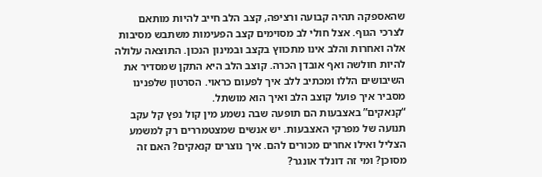שהאספקה תהיה קבועה ורציפה, קצב הלב חייב להיות מותאם לצרכי הגוף. אצל חולי לב מסוימים קצב הפעימות משתבש מסיבות אלה ואחרות והלב אינו מתכווץ בקצב ובמינון הנכון. התוצאה עלולה להיות חולשה ואף אובדן הכרה. קוצב הלב היא התקן שמסדיר את השיבושים הללו ומכתיב ללב איך לפעום כראוי. הסרטון שלפנינו מסביר איך פועל קוצב הלב ואיך הוא מושתל.
“קנאקים” באצבעות הם תופעה שבה נשמע מין קול נפץ קל עקב תנועה של מפרקי האצבעות. יש אנשים שמצטמררים רק למשמע הצליל ואילו אחרים מכורים להם. איך נוצרים קנאקים? האם זה מסוכן? ומי זה דונלד אונגר?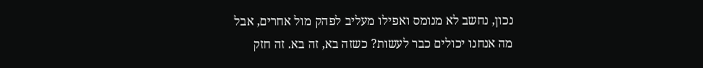נכון, נחשב לא מנומס ואפילו מעליב לפהק מול אחרים, אבל מה אנחנו יכולים כבר לעשות? כשזה בא, זה בא. זה חזק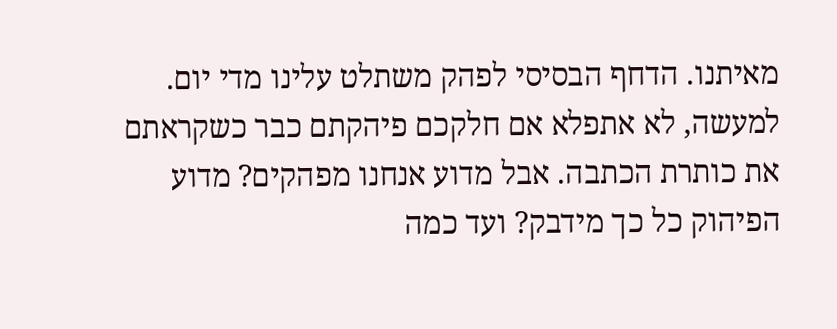מאיתנו. הדחף הבסיסי לפהק משתלט עלינו מדי יום. למעשה, לא אתפלא אם חלקכם פיהקתם כבר כשקראתם את כותרת הכתבה. אבל מדוע אנחנו מפהקים? מדוע הפיהוק כל כך מידבק? ועד כמה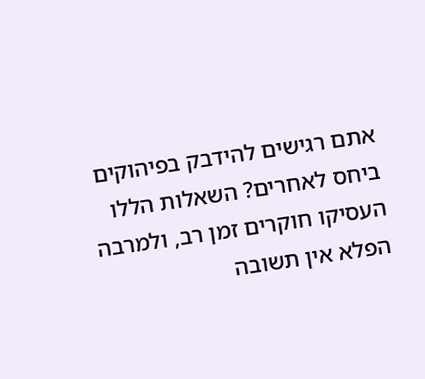אתם רגישים להידבק בפיהוקים ביחס לאחרים? השאלות הללו העסיקו חוקרים זמן רב, ולמרבה הפלא אין תשובה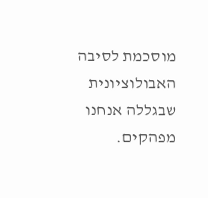מוסכמת לסיבה האבולוציונית שבגללה אנחנו מפהקים.